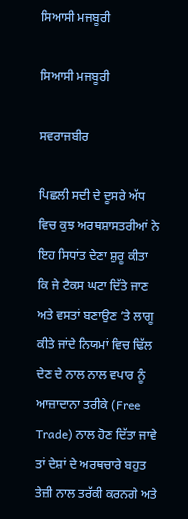ਸਿਆਸੀ ਮਜਬੂਰੀ

ਸਿਆਸੀ ਮਜਬੂਰੀ

ਸਵਰਾਜਬੀਰ

ਪਿਛਲੀ ਸਦੀ ਦੇ ਦੂਸਰੇ ਅੱਧ ਵਿਚ ਕੁਝ ਅਰਥਸ਼ਾਸਤਰੀਆਂ ਨੇ ਇਹ ਸਿਧਾਂਤ ਦੇਣਾ ਸ਼ੁਰੂ ਕੀਤਾ ਕਿ ਜੇ ਟੈਕਸ ਘਟਾ ਦਿੱਤੇ ਜਾਣ ਅਤੇ ਵਸਤਾਂ ਬਣਾਉਣ ’ਤੇ ਲਾਗੂ ਕੀਤੇ ਜਾਂਦੇ ਨਿਯਮਾਂ ਵਿਚ ਢਿੱਲ ਦੇਣ ਦੇ ਨਾਲ ਨਾਲ ਵਪਾਰ ਨੂੰ ਆਜ਼ਾਦਾਨਾ ਤਰੀਕੇ (Free Trade) ਨਾਲ ਹੋਣ ਦਿੱਤਾ ਜਾਵੇ ਤਾਂ ਦੇਸ਼ਾਂ ਦੇ ਅਰਥਚਾਰੇ ਬਹੁਤ ਤੇਜ਼ੀ ਨਾਲ ਤਰੱਕੀ ਕਰਨਗੇ ਅਤੇ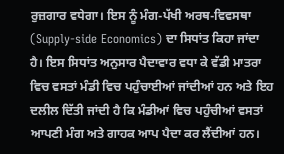ਰੁਜ਼ਗਾਰ ਵਧੇਗਾ। ਇਸ ਨੂੰ ਮੰਗ-ਪੱਖੀ ਅਰਥ-ਵਿਵਸਥਾ (Supply-side Economics) ਦਾ ਸਿਧਾਂਤ ਕਿਹਾ ਜਾਂਦਾ ਹੈ। ਇਸ ਸਿਧਾਂਤ ਅਨੁਸਾਰ ਪੈਦਾਵਾਰ ਵਧਾ ਕੇ ਵੱਡੀ ਮਾਤਰਾ ਵਿਚ ਵਸਤਾਂ ਮੰਡੀ ਵਿਚ ਪਹੁੰਚਾਈਆਂ ਜਾਂਦੀਆਂ ਹਨ ਅਤੇ ਇਹ ਦਲੀਲ ਦਿੱਤੀ ਜਾਂਦੀ ਹੈ ਕਿ ਮੰਡੀਆਂ ਵਿਚ ਪਹੁੰਚੀਆਂ ਵਸਤਾਂ ਆਪਣੀ ਮੰਗ ਅਤੇ ਗਾਹਕ ਆਪ ਪੈਦਾ ਕਰ ਲੈਂਦੀਆਂ ਹਨ।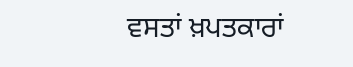ਵਸਤਾਂ ਖ਼ਪਤਕਾਰਾਂ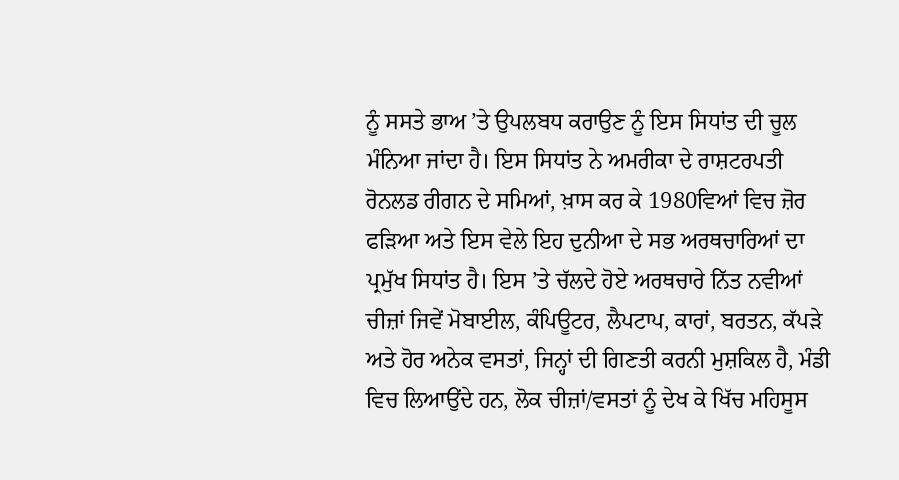ਨੂੰ ਸਸਤੇ ਭਾਅ ’ਤੇ ਉਪਲਬਧ ਕਰਾਉਣ ਨੂੰ ਇਸ ਸਿਧਾਂਤ ਦੀ ਚੂਲ ਮੰਨਿਆ ਜਾਂਦਾ ਹੈ। ਇਸ ਸਿਧਾਂਤ ਨੇ ਅਮਰੀਕਾ ਦੇ ਰਾਸ਼ਟਰਪਤੀ ਰੋਨਲਡ ਰੀਗਨ ਦੇ ਸਮਿਆਂ, ਖ਼ਾਸ ਕਰ ਕੇ 1980ਵਿਆਂ ਵਿਚ ਜ਼ੋਰ ਫੜਿਆ ਅਤੇ ਇਸ ਵੇਲੇ ਇਹ ਦੁਨੀਆ ਦੇ ਸਭ ਅਰਥਚਾਰਿਆਂ ਦਾ ਪ੍ਰਮੁੱਖ ਸਿਧਾਂਤ ਹੈ। ਇਸ ’ਤੇ ਚੱਲਦੇ ਹੋਏ ਅਰਥਚਾਰੇ ਨਿੱਤ ਨਵੀਆਂ ਚੀਜ਼ਾਂ ਜਿਵੇਂ ਮੋਬਾਈਲ, ਕੰਪਿਊਟਰ, ਲੈਪਟਾਪ, ਕਾਰਾਂ, ਬਰਤਨ, ਕੱਪੜੇ ਅਤੇ ਹੋਰ ਅਨੇਕ ਵਸਤਾਂ, ਜਿਨ੍ਹਾਂ ਦੀ ਗਿਣਤੀ ਕਰਨੀ ਮੁਸ਼ਕਿਲ ਹੈ, ਮੰਡੀ ਵਿਚ ਲਿਆਉਂਦੇ ਹਨ, ਲੋਕ ਚੀਜ਼ਾਂ/ਵਸਤਾਂ ਨੂੰ ਦੇਖ ਕੇ ਖਿੱਚ ਮਹਿਸੂਸ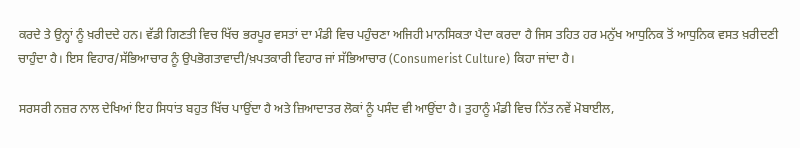ਕਰਦੇ ਤੇ ਉਨ੍ਹਾਂ ਨੂੰ ਖ਼ਰੀਦਦੇ ਹਨ। ਵੱਡੀ ਗਿਣਤੀ ਵਿਚ ਖਿੱਚ ਭਰਪੂਰ ਵਸਤਾਂ ਦਾ ਮੰਡੀ ਵਿਚ ਪਹੁੰਚਣਾ ਅਜਿਹੀ ਮਾਨਸਿਕਤਾ ਪੈਦਾ ਕਰਦਾ ਹੈ ਜਿਸ ਤਹਿਤ ਹਰ ਮਨੁੱਖ ਆਧੁਨਿਕ ਤੋਂ ਆਧੁਨਿਕ ਵਸਤ ਖ਼ਰੀਦਣੀ ਚਾਹੁੰਦਾ ਹੈ। ਇਸ ਵਿਹਾਰ/ਸੱਭਿਆਚਾਰ ਨੂੰ ਉਪਭੋਗਤਾਵਾਦੀ/ਖ਼ਪਤਕਾਰੀ ਵਿਹਾਰ ਜਾਂ ਸੱਭਿਆਚਾਰ (Consumerist Culture) ਕਿਹਾ ਜਾਂਦਾ ਹੈ।

ਸਰਸਰੀ ਨਜ਼ਰ ਨਾਲ ਦੇਖਿਆਂ ਇਹ ਸਿਧਾਂਤ ਬਹੁਤ ਖਿੱਚ ਪਾਉਂਦਾ ਹੈ ਅਤੇ ਜ਼ਿਆਦਾਤਰ ਲੋਕਾਂ ਨੂੰ ਪਸੰਦ ਵੀ ਆਉਂਦਾ ਹੈ। ਤੁਹਾਨੂੰ ਮੰਡੀ ਵਿਚ ਨਿੱਤ ਨਵੇਂ ਮੋਬਾਈਲ,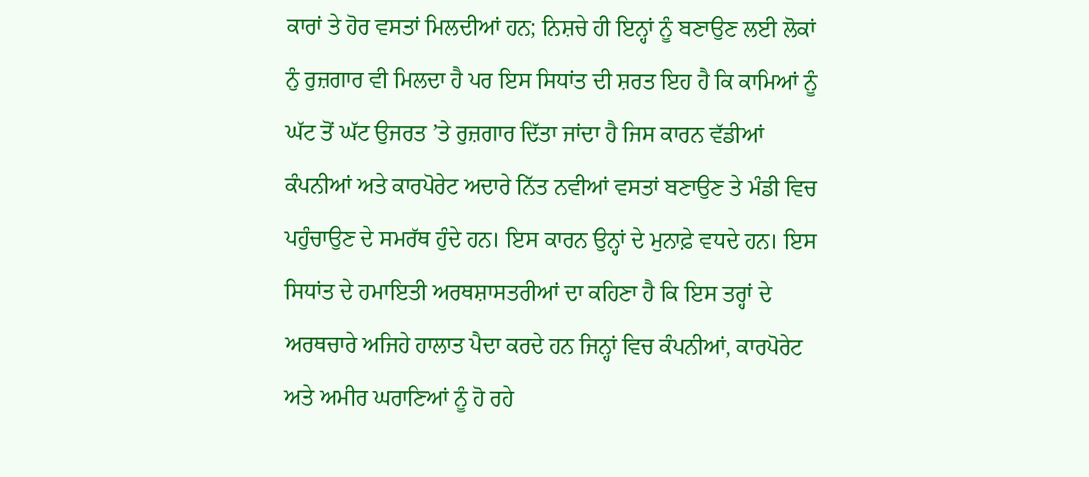ਕਾਰਾਂ ਤੇ ਹੋਰ ਵਸਤਾਂ ਮਿਲਦੀਆਂ ਹਨ; ਨਿਸ਼ਚੇ ਹੀ ਇਨ੍ਹਾਂ ਨੂੰ ਬਣਾਉਣ ਲਈ ਲੋਕਾਂ ਨੁੰ ਰੁਜ਼ਗਾਰ ਵੀ ਮਿਲਦਾ ਹੈ ਪਰ ਇਸ ਸਿਧਾਂਤ ਦੀ ਸ਼ਰਤ ਇਹ ਹੈ ਕਿ ਕਾਮਿਆਂ ਨੂੰ ਘੱਟ ਤੋਂ ਘੱਟ ਉਜਰਤ ’ਤੇ ਰੁਜ਼ਗਾਰ ਦਿੱਤਾ ਜਾਂਦਾ ਹੈ ਜਿਸ ਕਾਰਨ ਵੱਡੀਆਂ ਕੰਪਨੀਆਂ ਅਤੇ ਕਾਰਪੋਰੇਟ ਅਦਾਰੇ ਨਿੱਤ ਨਵੀਆਂ ਵਸਤਾਂ ਬਣਾਉਣ ਤੇ ਮੰਡੀ ਵਿਚ ਪਹੁੰਚਾਉਣ ਦੇ ਸਮਰੱਥ ਹੁੰਦੇ ਹਨ। ਇਸ ਕਾਰਨ ਉਨ੍ਹਾਂ ਦੇ ਮੁਨਾਫ਼ੇ ਵਧਦੇ ਹਨ। ਇਸ ਸਿਧਾਂਤ ਦੇ ਹਮਾਇਤੀ ਅਰਥਸ਼ਾਸਤਰੀਆਂ ਦਾ ਕਹਿਣਾ ਹੈ ਕਿ ਇਸ ਤਰ੍ਹਾਂ ਦੇ ਅਰਥਚਾਰੇ ਅਜਿਹੇ ਹਾਲਾਤ ਪੈਦਾ ਕਰਦੇ ਹਨ ਜਿਨ੍ਹਾਂ ਵਿਚ ਕੰਪਨੀਆਂ, ਕਾਰਪੋਰੇਟ ਅਤੇ ਅਮੀਰ ਘਰਾਣਿਆਂ ਨੂੰ ਹੋ ਰਹੇ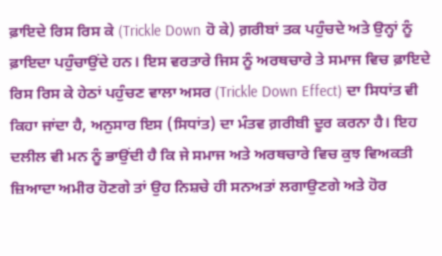ਫ਼ਾਇਦੇ ਰਿਸ ਰਿਸ ਕੇ (Trickle Down ਹੋ ਕੇ) ਗ਼ਰੀਬਾਂ ਤਕ ਪਹੁੰਚਦੇ ਅਤੇ ਉਨ੍ਹਾਂ ਨੂੰ ਫ਼ਾਇਦਾ ਪਹੁੰਚਾਉਂਦੇ ਹਨ। ਇਸ ਵਰਤਾਰੇ ਜਿਸ ਨੂੰ ਅਰਥਚਾਰੇ ਤੇ ਸਮਾਜ ਵਿਚ ਫ਼ਾਇਦੇ ਰਿਸ ਰਿਸ ਕੇ ਹੇਠਾਂ ਪਹੁੰਚਣ ਵਾਲਾ ਅਸਰ (Trickle Down Effect) ਦਾ ਸਿਧਾਂਤ ਵੀ ਕਿਹਾ ਜਾਂਦਾ ਹੈ, ਅਨੁਸਾਰ ਇਸ (ਸਿਧਾਂਤ) ਦਾ ਮੰਤਵ ਗ਼ਰੀਬੀ ਦੂਰ ਕਰਨਾ ਹੈ। ਇਹ ਦਲੀਲ ਵੀ ਮਨ ਨੂੰ ਭਾਉਂਦੀ ਹੈ ਕਿ ਜੇ ਸਮਾਜ ਅਤੇ ਅਰਥਚਾਰੇ ਵਿਚ ਕੁਝ ਵਿਅਕਤੀ ਜ਼ਿਆਦਾ ਅਮੀਰ ਹੋਣਗੇ ਤਾਂ ਉਹ ਨਿਸ਼ਚੇ ਹੀ ਸਨਅਤਾਂ ਲਗਾਉਣਗੇ ਅਤੇ ਹੋਰ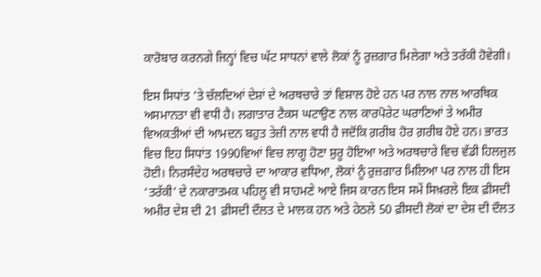ਕਾਰੋਬਾਰ ਕਰਨਗੇ ਜਿਨ੍ਹਾਂ ਵਿਚ ਘੱਟ ਸਾਧਨਾਂ ਵਾਲੇ ਲੋਕਾਂ ਨੂੰ ਰੁਜ਼ਗਾਰ ਮਿਲੇਗਾ ਅਤੇ ਤਰੱਕੀ ਹੋਵੇਗੀ।

ਇਸ ਸਿਧਾਂਤ ’ਤੇ ਚੱਲਦਿਆਂ ਦੇਸ਼ਾਂ ਦੇ ਅਰਥਚਾਰੇ ਤਾਂ ਵਿਸ਼ਾਲ ਹੋਏ ਹਨ ਪਰ ਨਾਲ ਨਾਲ ਆਰਥਿਕ ਅਸਮਾਨਤਾ ਵੀ ਵਧੀ ਹੈ। ਲਗਾਤਾਰ ਟੈਕਸ ਘਟਾਉਣ ਨਾਲ ਕਾਰਪੋਰੇਟ ਘਰਾਣਿਆਂ ਤੇ ਅਮੀਰ ਵਿਅਕਤੀਆਂ ਦੀ ਆਮਦਨ ਬਹੁਤ ਤੇਜ਼ੀ ਨਾਲ ਵਧੀ ਹੈ ਜਦੋਂਕਿ ਗ਼ਰੀਬ ਹੋਰ ਗ਼ਰੀਬ ਹੋਏ ਹਨ। ਭਾਰਤ ਵਿਚ ਇਹ ਸਿਧਾਂਤ 1990ਵਿਆਂ ਵਿਚ ਲਾਗੂ ਹੋਣਾ ਸ਼ੁਰੂ ਹੋਇਆ ਅਤੇ ਅਰਥਚਾਰੇ ਵਿਚ ਵੱਡੀ ਹਿਲਜੁਲ ਹੋਈ। ਨਿਰਸੰਦੇਹ ਅਰਥਚਾਰੇ ਦਾ ਆਕਾਰ ਵਧਿਆ, ਲੋਕਾਂ ਨੂੰ ਰੁਜ਼ਗਾਰ ਮਿਲਿਆ ਪਰ ਨਾਲ ਹੀ ਇਸ ‘ਤਰੱਕੀ’ ਦੇ ਨਕਾਰਾਤਮਕ ਪਹਿਲੂ ਵੀ ਸਾਹਮਣੇ ਆਏ ਜਿਸ ਕਾਰਨ ਇਸ ਸਮੇਂ ਸਿਖ਼ਰਲੇ ਇਕ ਫ਼ੀਸਦੀ ਅਮੀਰ ਦੇਸ਼ ਦੀ 21 ਫ਼ੀਸਦੀ ਦੌਲਤ ਦੇ ਮਾਲਕ ਹਨ ਅਤੇ ਹੇਠਲੇ 50 ਫ਼ੀਸਦੀ ਲੋਕਾਂ ਦਾ ਦੇਸ਼ ਦੀ ਦੌਲਤ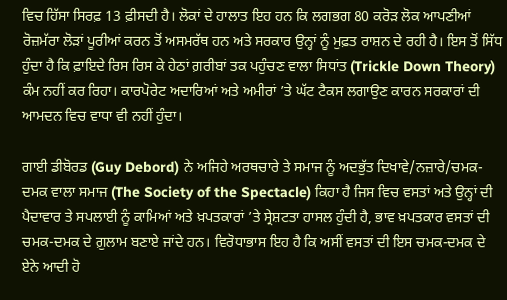ਵਿਚ ਹਿੱਸਾ ਸਿਰਫ਼ 13 ਫ਼ੀਸਦੀ ਹੈ। ਲੋਕਾਂ ਦੇ ਹਾਲਾਤ ਇਹ ਹਨ ਕਿ ਲਗਭਗ 80 ਕਰੋੜ ਲੋਕ ਆਪਣੀਆਂ ਰੋਜ਼ਮੱਰਾ ਲੋੜਾਂ ਪੂਰੀਆਂ ਕਰਨ ਤੋਂ ਅਸਮਰੱਥ ਹਨ ਅਤੇ ਸਰਕਾਰ ਉਨ੍ਹਾਂ ਨੂੰ ਮੁਫ਼ਤ ਰਾਸ਼ਨ ਦੇ ਰਹੀ ਹੈ। ਇਸ ਤੋਂ ਸਿੱਧ ਹੁੰਦਾ ਹੈ ਕਿ ਫ਼ਾਇਦੇ ਰਿਸ ਰਿਸ ਕੇ ਹੇਠਾਂ ਗ਼ਰੀਬਾਂ ਤਕ ਪਹੁੰਚਣ ਵਾਲਾ ਸਿਧਾਂਤ (Trickle Down Theory) ਕੰਮ ਨਹੀਂ ਕਰ ਰਿਹਾ। ਕਾਰਪੋਰੇਟ ਅਦਾਰਿਆਂ ਅਤੇ ਅਮੀਰਾਂ ’ਤੇ ਘੱਟ ਟੈਕਸ ਲਗਾਉਣ ਕਾਰਨ ਸਰਕਾਰਾਂ ਦੀ ਆਮਦਨ ਵਿਚ ਵਾਧਾ ਵੀ ਨਹੀਂ ਹੁੰਦਾ।

ਗਾਈ ਡੀਬੋਰਡ (Guy Debord) ਨੇ ਅਜਿਹੇ ਅਰਥਚਾਰੇ ਤੇ ਸਮਾਜ ਨੂੰ ਅਦਭੁੱਤ ਦਿਖਾਵੇ/ਨਜ਼ਾਰੇ/ਚਮਕ-ਦਮਕ ਵਾਲਾ ਸਮਾਜ (The Society of the Spectacle) ਕਿਹਾ ਹੈ ਜਿਸ ਵਿਚ ਵਸਤਾਂ ਅਤੇ ਉਨ੍ਹਾਂ ਦੀ ਪੈਦਾਵਾਰ ਤੇ ਸਪਲਾਈ ਨੂੰ ਕਾਮਿਆਂ ਅਤੇ ਖ਼ਪਤਕਾਰਾਂ ’ਤੇ ਸ੍ਰੇਸ਼ਟਤਾ ਹਾਸਲ ਹੁੰਦੀ ਹੈ, ਭਾਵ ਖ਼ਪਤਕਾਰ ਵਸਤਾਂ ਦੀ ਚਮਕ-ਦਮਕ ਦੇ ਗ਼ੁਲਾਮ ਬਣਾਏ ਜਾਂਦੇ ਹਨ। ਵਿਰੋਧਾਭਾਸ ਇਹ ਹੈ ਕਿ ਅਸੀਂ ਵਸਤਾਂ ਦੀ ਇਸ ਚਮਕ-ਦਮਕ ਦੇ ਏਨੇ ਆਦੀ ਹੋ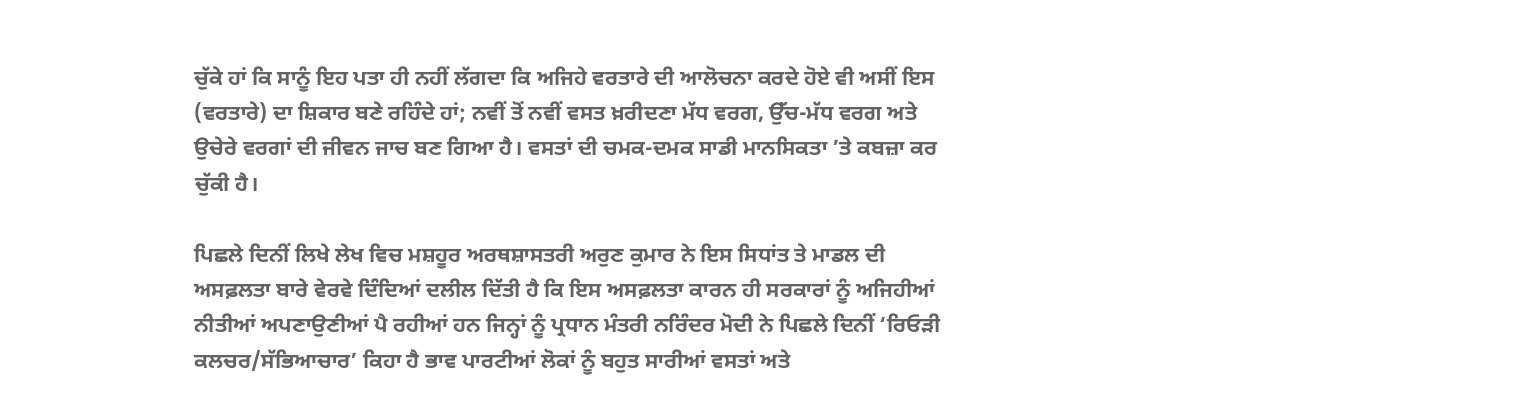ਚੁੱਕੇ ਹਾਂ ਕਿ ਸਾਨੂੰ ਇਹ ਪਤਾ ਹੀ ਨਹੀਂ ਲੱਗਦਾ ਕਿ ਅਜਿਹੇ ਵਰਤਾਰੇ ਦੀ ਆਲੋਚਨਾ ਕਰਦੇ ਹੋਏ ਵੀ ਅਸੀਂ ਇਸ (ਵਰਤਾਰੇ) ਦਾ ਸ਼ਿਕਾਰ ਬਣੇ ਰਹਿੰਦੇ ਹਾਂ; ਨਵੀਂ ਤੋਂ ਨਵੀਂ ਵਸਤ ਖ਼ਰੀਦਣਾ ਮੱਧ ਵਰਗ, ਉੱਚ-ਮੱਧ ਵਰਗ ਅਤੇ ਉਚੇਰੇ ਵਰਗਾਂ ਦੀ ਜੀਵਨ ਜਾਚ ਬਣ ਗਿਆ ਹੈ। ਵਸਤਾਂ ਦੀ ਚਮਕ-ਦਮਕ ਸਾਡੀ ਮਾਨਸਿਕਤਾ ’ਤੇ ਕਬਜ਼ਾ ਕਰ ਚੁੱਕੀ ਹੈ।

ਪਿਛਲੇ ਦਿਨੀਂ ਲਿਖੇ ਲੇਖ ਵਿਚ ਮਸ਼ਹੂਰ ਅਰਥਸ਼ਾਸਤਰੀ ਅਰੁਣ ਕੁਮਾਰ ਨੇ ਇਸ ਸਿਧਾਂਤ ਤੇ ਮਾਡਲ ਦੀ ਅਸਫ਼ਲਤਾ ਬਾਰੇ ਵੇਰਵੇ ਦਿੰਦਿਆਂ ਦਲੀਲ ਦਿੱਤੀ ਹੈ ਕਿ ਇਸ ਅਸਫ਼ਲਤਾ ਕਾਰਨ ਹੀ ਸਰਕਾਰਾਂ ਨੂੰ ਅਜਿਹੀਆਂ ਨੀਤੀਆਂ ਅਪਣਾਉਣੀਆਂ ਪੈ ਰਹੀਆਂ ਹਨ ਜਿਨ੍ਹਾਂ ਨੂੰ ਪ੍ਰਧਾਨ ਮੰਤਰੀ ਨਰਿੰਦਰ ਮੋਦੀ ਨੇ ਪਿਛਲੇ ਦਿਨੀਂ ‘ਰਿਓੜੀ ਕਲਚਰ/ਸੱਭਿਆਚਾਰ’ ਕਿਹਾ ਹੈ ਭਾਵ ਪਾਰਟੀਆਂ ਲੋਕਾਂ ਨੂੰ ਬਹੁਤ ਸਾਰੀਆਂ ਵਸਤਾਂ ਅਤੇ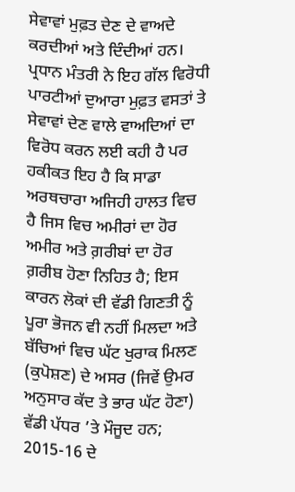ਸੇਵਾਵਾਂ ਮੁਫ਼ਤ ਦੇਣ ਦੇ ਵਾਅਦੇ ਕਰਦੀਆਂ ਅਤੇ ਦਿੰਦੀਆਂ ਹਨ। ਪ੍ਰਧਾਨ ਮੰਤਰੀ ਨੇ ਇਹ ਗੱਲ ਵਿਰੋਧੀ ਪਾਰਟੀਆਂ ਦੁਆਰਾ ਮੁਫ਼ਤ ਵਸਤਾਂ ਤੇ ਸੇਵਾਵਾਂ ਦੇਣ ਵਾਲੇ ਵਾਅਦਿਆਂ ਦਾ ਵਿਰੋਧ ਕਰਨ ਲਈ ਕਹੀ ਹੈ ਪਰ ਹਕੀਕਤ ਇਹ ਹੈ ਕਿ ਸਾਡਾ ਅਰਥਚਾਰਾ ਅਜਿਹੀ ਹਾਲਤ ਵਿਚ ਹੈ ਜਿਸ ਵਿਚ ਅਮੀਰਾਂ ਦਾ ਹੋਰ ਅਮੀਰ ਅਤੇ ਗ਼ਰੀਬਾਂ ਦਾ ਹੋਰ ਗ਼ਰੀਬ ਹੋਣਾ ਨਿਹਿਤ ਹੈ; ਇਸ ਕਾਰਨ ਲੋਕਾਂ ਦੀ ਵੱਡੀ ਗਿਣਤੀ ਨੂੰ ਪੂਰਾ ਭੋਜਨ ਵੀ ਨਹੀਂ ਮਿਲਦਾ ਅਤੇ ਬੱਚਿਆਂ ਵਿਚ ਘੱਟ ਖੁਰਾਕ ਮਿਲਣ (ਕੁਪੋਸ਼ਣ) ਦੇ ਅਸਰ (ਜਿਵੇਂ ਉਮਰ ਅਨੁਸਾਰ ਕੱਦ ਤੇ ਭਾਰ ਘੱਟ ਹੋਣਾ) ਵੱਡੀ ਪੱਧਰ ’ਤੇ ਮੌਜੂਦ ਹਨ; 2015-16 ਦੇ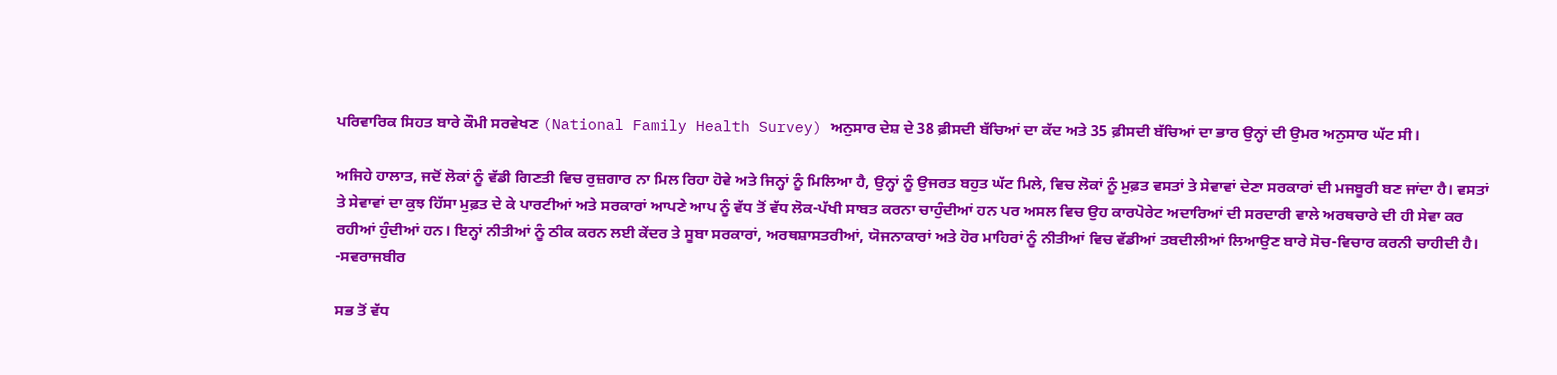ਪਰਿਵਾਰਿਕ ਸਿਹਤ ਬਾਰੇ ਕੌਮੀ ਸਰਵੇਖਣ (National Family Health Survey) ਅਨੁਸਾਰ ਦੇਸ਼ ਦੇ 38 ਫ਼ੀਸਦੀ ਬੱਚਿਆਂ ਦਾ ਕੱਦ ਅਤੇ 35 ਫ਼ੀਸਦੀ ਬੱਚਿਆਂ ਦਾ ਭਾਰ ਉਨ੍ਹਾਂ ਦੀ ਉਮਰ ਅਨੁਸਾਰ ਘੱਟ ਸੀ।

ਅਜਿਹੇ ਹਾਲਾਤ, ਜਦੋਂ ਲੋਕਾਂ ਨੂੰ ਵੱਡੀ ਗਿਣਤੀ ਵਿਚ ਰੁਜ਼ਗਾਰ ਨਾ ਮਿਲ ਰਿਹਾ ਹੋਵੇ ਅਤੇ ਜਿਨ੍ਹਾਂ ਨੂੰ ਮਿਲਿਆ ਹੈ, ਉਨ੍ਹਾਂ ਨੂੰ ਉਜਰਤ ਬਹੁਤ ਘੱਟ ਮਿਲੇ, ਵਿਚ ਲੋਕਾਂ ਨੂੰ ਮੁਫ਼ਤ ਵਸਤਾਂ ਤੇ ਸੇਵਾਵਾਂ ਦੇਣਾ ਸਰਕਾਰਾਂ ਦੀ ਮਜਬੂਰੀ ਬਣ ਜਾਂਦਾ ਹੈ। ਵਸਤਾਂ ਤੇ ਸੇਵਾਵਾਂ ਦਾ ਕੁਝ ਹਿੱਸਾ ਮੁਫ਼ਤ ਦੇ ਕੇ ਪਾਰਟੀਆਂ ਅਤੇ ਸਰਕਾਰਾਂ ਆਪਣੇ ਆਪ ਨੂੰ ਵੱਧ ਤੋਂ ਵੱਧ ਲੋਕ-ਪੱਖੀ ਸਾਬਤ ਕਰਨਾ ਚਾਹੁੰਦੀਆਂ ਹਨ ਪਰ ਅਸਲ ਵਿਚ ਉਹ ਕਾਰਪੋਰੇਟ ਅਦਾਰਿਆਂ ਦੀ ਸਰਦਾਰੀ ਵਾਲੇ ਅਰਥਚਾਰੇ ਦੀ ਹੀ ਸੇਵਾ ਕਰ ਰਹੀਆਂ ਹੁੰਦੀਆਂ ਹਨ। ਇਨ੍ਹਾਂ ਨੀਤੀਆਂ ਨੂੰ ਠੀਕ ਕਰਨ ਲਈ ਕੇਂਦਰ ਤੇ ਸੂਬਾ ਸਰਕਾਰਾਂ, ਅਰਥਸ਼ਾਸਤਰੀਆਂ, ਯੋਜਨਾਕਾਰਾਂ ਅਤੇ ਹੋਰ ਮਾਹਿਰਾਂ ਨੂੰ ਨੀਤੀਆਂ ਵਿਚ ਵੱਡੀਆਂ ਤਬਦੀਲੀਆਂ ਲਿਆਉਣ ਬਾਰੇ ਸੋਚ-ਵਿਚਾਰ ਕਰਨੀ ਚਾਹੀਦੀ ਹੈ। -ਸਵਰਾਜਬੀਰ

ਸਭ ਤੋਂ ਵੱਧ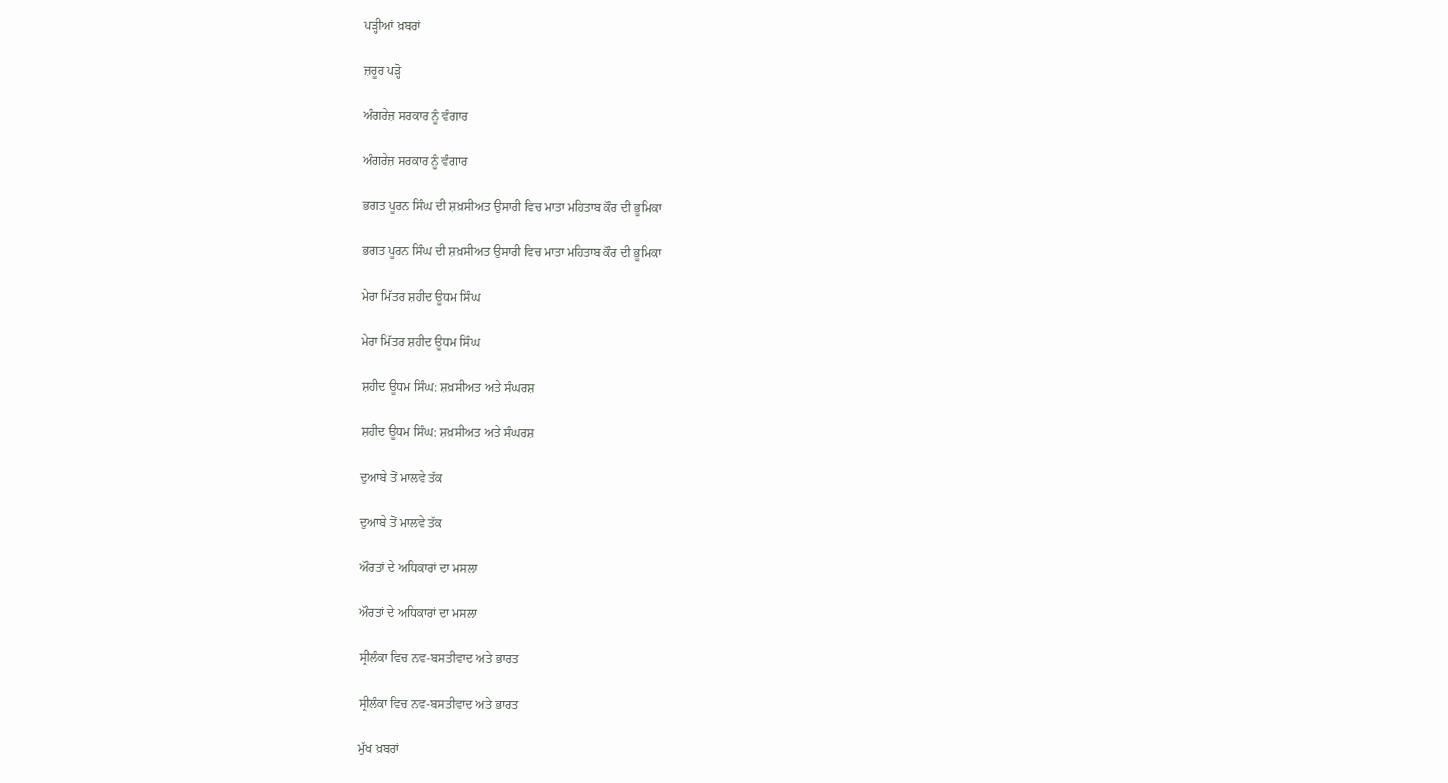ਪੜ੍ਹੀਆਂ ਖ਼ਬਰਾਂ

ਜ਼ਰੂਰ ਪੜ੍ਹੋ

ਅੰਗਰੇਜ਼ ਸਰਕਾਰ ਨੂੰ ਵੰਗਾਰ

ਅੰਗਰੇਜ਼ ਸਰਕਾਰ ਨੂੰ ਵੰਗਾਰ

ਭਗਤ ਪੂਰਨ ਸਿੰਘ ਦੀ ਸ਼ਖ਼ਸੀਅਤ ਉਸਾਰੀ ਵਿਚ ਮਾਤਾ ਮਹਿਤਾਬ ਕੌਰ ਦੀ ਭੂਮਿਕਾ

ਭਗਤ ਪੂਰਨ ਸਿੰਘ ਦੀ ਸ਼ਖ਼ਸੀਅਤ ਉਸਾਰੀ ਵਿਚ ਮਾਤਾ ਮਹਿਤਾਬ ਕੌਰ ਦੀ ਭੂਮਿਕਾ

ਮੇਰਾ ਮਿੱਤਰ ਸ਼ਹੀਦ ਊਧਮ ਸਿੰਘ

ਮੇਰਾ ਮਿੱਤਰ ਸ਼ਹੀਦ ਊਧਮ ਸਿੰਘ

ਸ਼ਹੀਦ ਊਧਮ ਸਿੰਘ: ਸ਼ਖ਼ਸੀਅਤ ਅਤੇ ਸੰਘਰਸ਼

ਸ਼ਹੀਦ ਊਧਮ ਸਿੰਘ: ਸ਼ਖ਼ਸੀਅਤ ਅਤੇ ਸੰਘਰਸ਼

ਦੁਆਬੇ ਤੋਂ ਮਾਲਵੇ ਤੱਕ

ਦੁਆਬੇ ਤੋਂ ਮਾਲਵੇ ਤੱਕ

ਔਰਤਾਂ ਦੇ ਅਧਿਕਾਰਾਂ ਦਾ ਮਸਲਾ

ਔਰਤਾਂ ਦੇ ਅਧਿਕਾਰਾਂ ਦਾ ਮਸਲਾ

ਸ੍ਰੀਲੰਕਾ ਵਿਚ ਨਵ-ਬਸਤੀਵਾਦ ਅਤੇ ਭਾਰਤ

ਸ੍ਰੀਲੰਕਾ ਵਿਚ ਨਵ-ਬਸਤੀਵਾਦ ਅਤੇ ਭਾਰਤ

ਮੁੱਖ ਖ਼ਬਰਾਂ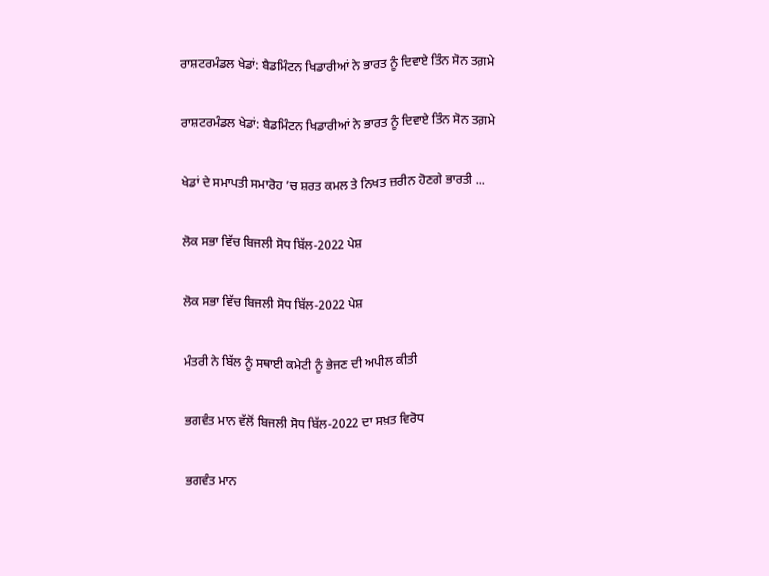ਰਾਸ਼ਟਰਮੰਡਲ ਖੇਡਾਂ: ਬੈਡਮਿੰਟਨ ਖਿਡਾਰੀਆਂ ਨੇ ਭਾਰਤ ਨੂੰ ਦਿਵਾਏ ਤਿੰਨ ਸੋਨ ਤਗ਼ਮੇ

ਰਾਸ਼ਟਰਮੰਡਲ ਖੇਡਾਂ: ਬੈਡਮਿੰਟਨ ਖਿਡਾਰੀਆਂ ਨੇ ਭਾਰਤ ਨੂੰ ਦਿਵਾਏ ਤਿੰਨ ਸੋਨ ਤਗ਼ਮੇ

ਖੇਡਾਂ ਦੇ ਸਮਾਪਤੀ ਸਮਾਰੋਹ ’ਚ ਸ਼ਰਤ ਕਮਲ ਤੇ ਨਿਖਤ ਜ਼ਰੀਨ ਹੋਣਗੇ ਭਾਰਤੀ ...

ਲੋਕ ਸਭਾ ਵਿੱਚ ਬਿਜਲੀ ਸੋਧ ਬਿੱਲ-2022 ਪੇਸ਼

ਲੋਕ ਸਭਾ ਵਿੱਚ ਬਿਜਲੀ ਸੋਧ ਬਿੱਲ-2022 ਪੇਸ਼

ਮੰਤਰੀ ਨੇ ਬਿੱਲ ਨੂੰ ਸਥਾਈ ਕਮੇਟੀ ਨੂੰ ਭੇਜਣ ਦੀ ਅਪੀਲ ਕੀਤੀ

ਭਗਵੰਤ ਮਾਨ ਵੱਲੋਂ ਬਿਜਲੀ ਸੋਧ ਬਿੱਲ-2022 ਦਾ ਸਖ਼ਤ ਵਿਰੋਧ

ਭਗਵੰਤ ਮਾਨ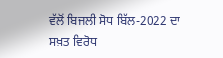ਵੱਲੋਂ ਬਿਜਲੀ ਸੋਧ ਬਿੱਲ-2022 ਦਾ ਸਖ਼ਤ ਵਿਰੋਧ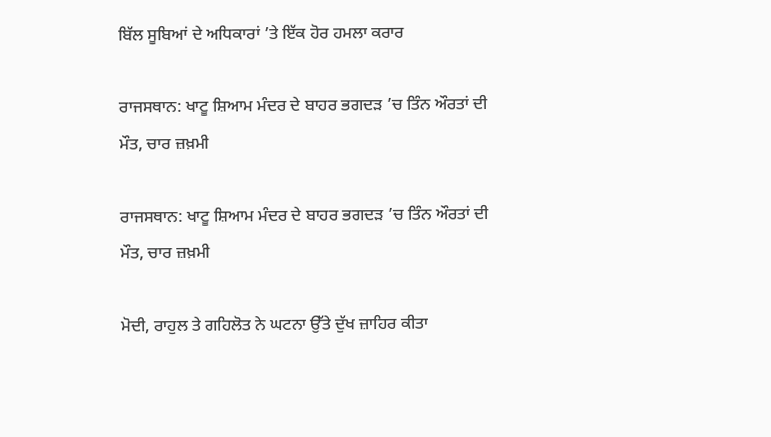ਬਿੱਲ ਸੂਬਿਆਂ ਦੇ ਅਧਿਕਾਰਾਂ ’ਤੇ ਇੱਕ ਹੋਰ ਹਮਲਾ ਕਰਾਰ

ਰਾਜਸਥਾਨ: ਖਾਟੂ ਸ਼ਿਆਮ ਮੰਦਰ ਦੇ ਬਾਹਰ ਭਗਦੜ ’ਚ ਤਿੰਨ ਔਰਤਾਂ ਦੀ ਮੌਤ, ਚਾਰ ਜ਼ਖ਼ਮੀ

ਰਾਜਸਥਾਨ: ਖਾਟੂ ਸ਼ਿਆਮ ਮੰਦਰ ਦੇ ਬਾਹਰ ਭਗਦੜ ’ਚ ਤਿੰਨ ਔਰਤਾਂ ਦੀ ਮੌਤ, ਚਾਰ ਜ਼ਖ਼ਮੀ

ਮੋਦੀ, ਰਾਹੁਲ ਤੇ ਗਹਿਲੋਤ ਨੇ ਘਟਨਾ ਉੱਤੇ ਦੁੱਖ ਜ਼ਾਹਿਰ ਕੀਤਾ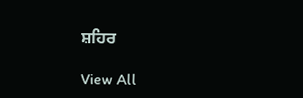ਸ਼ਹਿਰ

View All